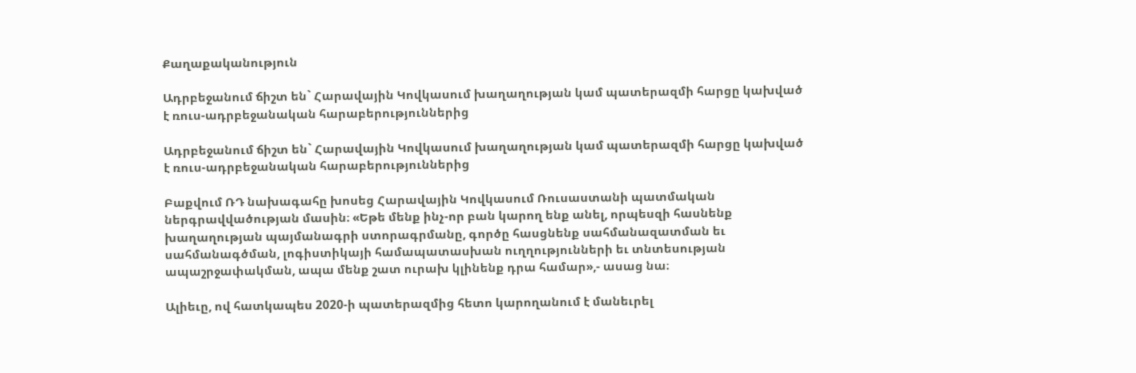Քաղաքականություն

Ադրբեջանում ճիշտ են` Հարավային Կովկասում խաղաղության կամ պատերազմի հարցը կախված է ռուս-ադրբեջանական հարաբերություններից

Ադրբեջանում ճիշտ են` Հարավային Կովկասում խաղաղության կամ պատերազմի հարցը կախված է ռուս-ադրբեջանական հարաբերություններից

Բաքվում ՌԴ նախագահը խոսեց Հարավային Կովկասում Ռուսաստանի պատմական ներգրավվածության մասին։ «Եթե մենք ինչ-որ բան կարող ենք անել, որպեսզի հասնենք խաղաղության պայմանագրի ստորագրմանը, գործը հասցնենք սահմանազատման եւ սահմանագծման, լոգիստիկայի համապատասխան ուղղությունների եւ տնտեսության ապաշրջափակման, ապա մենք շատ ուրախ կլինենք դրա համար»,- ասաց նա։

Ալիեւը, ով հատկապես 2020-ի պատերազմից հետո կարողանում է մանեւրել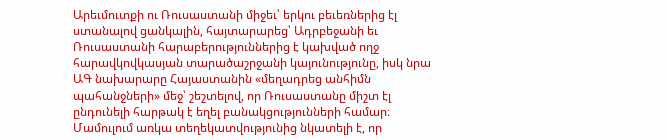Արեւմուտքի ու Ռուսաստանի միջեւ՝ երկու բեւեռներից էլ ստանալով ցանկալին, հայտարարեց՝ Ադրբեջանի եւ Ռուսաստանի հարաբերություններից է կախված ողջ հարավկովկասյան տարածաշրջանի կայունությունը, իսկ նրա ԱԳ նախարարը Հայաստանին «մեղադրեց անհիմն պահանջների» մեջ՝ շեշտելով, որ Ռուսաստանը միշտ էլ ընդունելի հարթակ է եղել բանակցությունների համար։ Մամուլում առկա տեղեկատվությունից նկատելի է, որ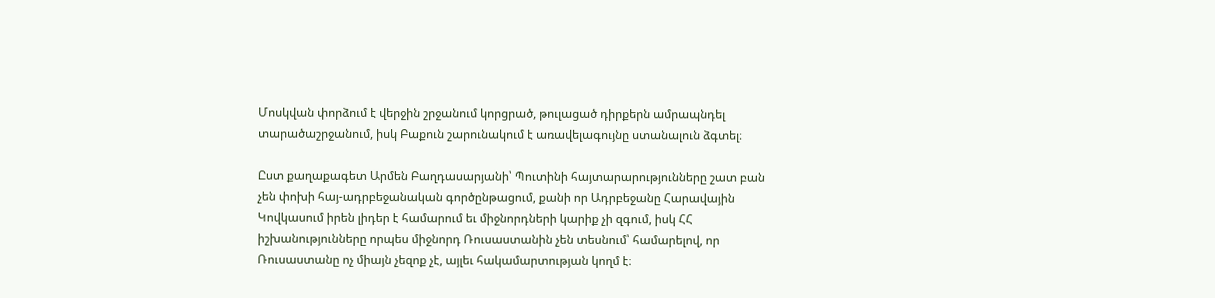Մոսկվան փորձում է վերջին շրջանում կորցրած, թուլացած դիրքերն ամրապնդել տարածաշրջանում, իսկ Բաքուն շարունակում է առավելագույնը ստանալուն ձգտել։

Ըստ քաղաքագետ Արմեն Բաղդասարյանի՝ Պուտինի հայտարարությունները շատ բան չեն փոխի հայ-ադրբեջանական գործընթացում, քանի որ Ադրբեջանը Հարավային Կովկասում իրեն լիդեր է համարում եւ միջնորդների կարիք չի զգում, իսկ ՀՀ իշխանությունները որպես միջնորդ Ռուսաստանին չեն տեսնում՝ համարելով, որ Ռուսաստանը ոչ միայն չեզոք չէ, այլեւ հակամարտության կողմ է։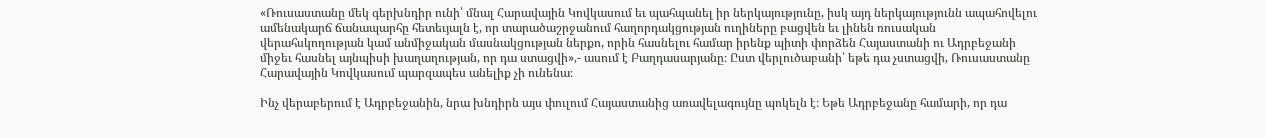«Ռուսաստանը մեկ գերխնդիր ունի՝ մնալ Հարավային Կովկասում եւ պահպանել իր ներկայությունը, իսկ այդ ներկայությունն ապահովելու ամենակարճ ճանապարհը հետեւյալն է, որ տարածաշրջանում հաղորդակցության ուղիները բացվեն եւ լինեն ռուսական վերահսկողության կամ անմիջական մասնակցության ներքո, որին հասնելու համար իրենք պիտի փորձեն Հայաստանի ու Ադրբեջանի միջեւ հասնել այնպիսի խաղաղության, որ դա ստացվի»,- ասում է Բաղդասարյանը։ Ըստ վերլուծաբանի՝ եթե դա չստացվի, Ռուսաստանը Հարավային Կովկասում պարզապես անելիք չի ունենա։

Ինչ վերաբերում է Ադրբեջանին, նրա խնդիրն այս փուլում Հայաստանից առավելագույնը պոկելն է։ Եթե Ադրբեջանը համարի, որ դա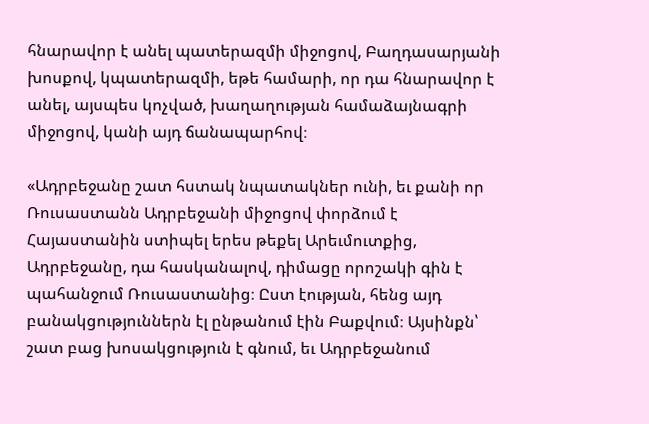հնարավոր է անել պատերազմի միջոցով, Բաղդասարյանի խոսքով, կպատերազմի, եթե համարի, որ դա հնարավոր է անել, այսպես կոչված, խաղաղության համաձայնագրի միջոցով, կանի այդ ճանապարհով։

«Ադրբեջանը շատ հստակ նպատակներ ունի, եւ քանի որ Ռուսաստանն Ադրբեջանի միջոցով փորձում է Հայաստանին ստիպել երես թեքել Արեւմուտքից, Ադրբեջանը, դա հասկանալով, դիմացը որոշակի գին է պահանջում Ռուսաստանից։ Ըստ էության, հենց այդ բանակցություններն էլ ընթանում էին Բաքվում։ Այսինքն՝ շատ բաց խոսակցություն է գնում, եւ Ադրբեջանում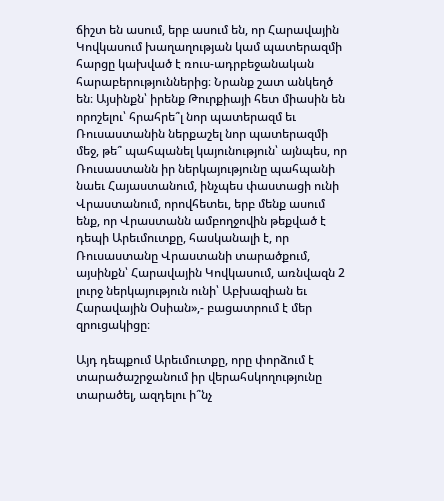ճիշտ են ասում, երբ ասում են, որ Հարավային Կովկասում խաղաղության կամ պատերազմի հարցը կախված է ռուս-ադրբեջանական հարաբերություններից։ Նրանք շատ անկեղծ են։ Այսինքն՝ իրենք Թուրքիայի հետ միասին են որոշելու՝ հրահրե՞լ նոր պատերազմ եւ Ռուսաստանին ներքաշել նոր պատերազմի մեջ, թե՞ պահպանել կայունություն՝ այնպես, որ Ռուսաստանն իր ներկայությունը պահպանի նաեւ Հայաստանում, ինչպես փաստացի ունի Վրաստանում, որովհետեւ, երբ մենք ասում ենք, որ Վրաստանն ամբողջովին թեքված է դեպի Արեւմուտքը, հասկանալի է, որ Ռուսաստանը Վրաստանի տարածքում, այսինքն՝ Հարավային Կովկասում, առնվազն 2 լուրջ ներկայություն ունի՝ Աբխազիան եւ Հարավային Օսիան»,- բացատրում է մեր զրուցակիցը։

Այդ դեպքում Արեւմուտքը, որը փորձում է տարածաշրջանում իր վերահսկողությունը տարածել, ազդելու ի՞նչ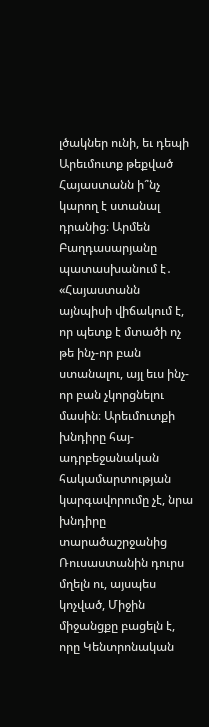լծակներ ունի, եւ դեպի Արեւմուտք թեքված Հայաստանն ի՞նչ կարող է ստանալ դրանից։ Արմեն Բաղդասարյանը պատասխանում է․ «Հայաստանն այնպիսի վիճակում է, որ պետք է մտածի ոչ թե ինչ-որ բան ստանալու, այլ եւս ինչ-որ բան չկորցնելու մասին։ Արեւմուտքի խնդիրը հայ-ադրբեջանական հակամարտության կարգավորումը չէ, նրա խնդիրը տարածաշրջանից Ռուսաստանին դուրս մղելն ու, այսպես կոչված, Միջին միջանցքը բացելն է, որը Կենտրոնական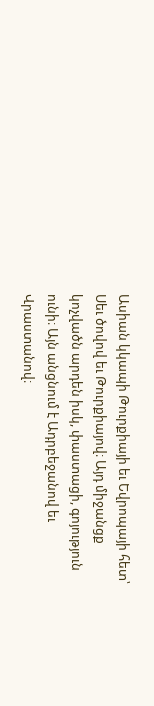Ասիան կկապի Թուրքիայի եւ Եվրոպայի հետ՝ Սեւ ծովով եւ Թուրքիայով։ Այդ միջանցք կոչվածն արդեն իսկ, փաստացի, գոյություն ունի։ Այն անցնում է Ադրբեջանով եւ Վրաստանով։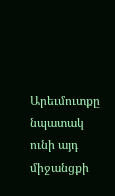Արեւմուտքը նպատակ ունի այդ միջանցքի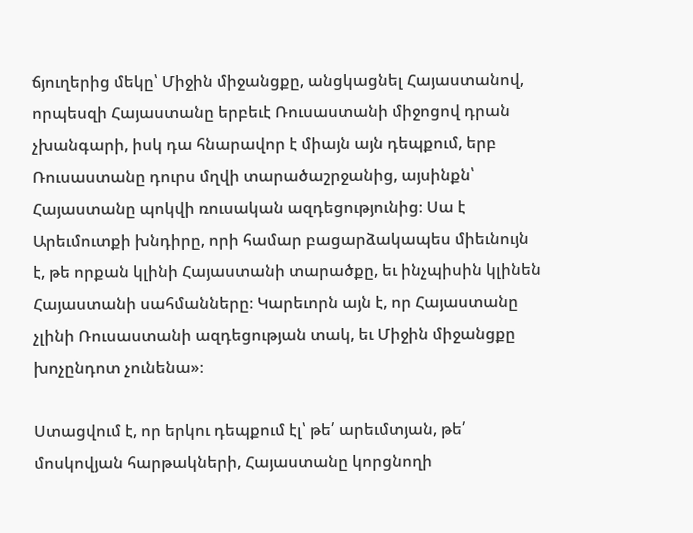ճյուղերից մեկը՝ Միջին միջանցքը, անցկացնել Հայաստանով, որպեսզի Հայաստանը երբեւէ Ռուսաստանի միջոցով դրան չխանգարի, իսկ դա հնարավոր է միայն այն դեպքում, երբ Ռուսաստանը դուրս մղվի տարածաշրջանից, այսինքն՝ Հայաստանը պոկվի ռուսական ազդեցությունից։ Սա է Արեւմուտքի խնդիրը, որի համար բացարձակապես միեւնույն է, թե որքան կլինի Հայաստանի տարածքը, եւ ինչպիսին կլինեն Հայաստանի սահմանները։ Կարեւորն այն է, որ Հայաստանը չլինի Ռուսաստանի ազդեցության տակ, եւ Միջին միջանցքը խոչընդոտ չունենա»։

Ստացվում է, որ երկու դեպքում էլ՝ թե՛ արեւմտյան, թե՛ մոսկովյան հարթակների, Հայաստանը կորցնողի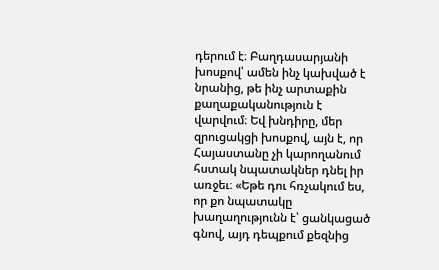դերում է։ Բաղդասարյանի խոսքով՝ ամեն ինչ կախված է նրանից, թե ինչ արտաքին քաղաքականություն է վարվում։ Եվ խնդիրը, մեր զրուցակցի խոսքով, այն է, որ Հայաստանը չի կարողանում հստակ նպատակներ դնել իր առջեւ։ «Եթե դու հռչակում ես, որ քո նպատակը խաղաղությունն է՝ ցանկացած գնով, այդ դեպքում քեզնից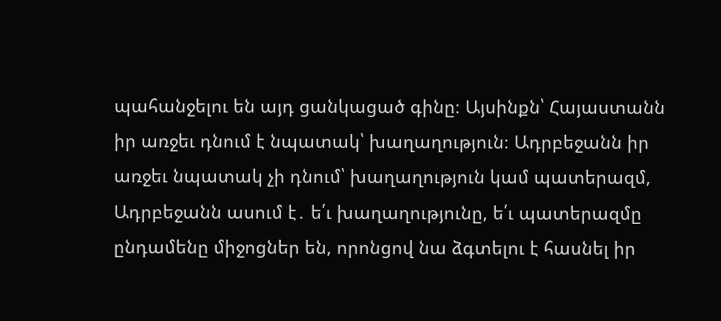պահանջելու են այդ ցանկացած գինը։ Այսինքն՝ Հայաստանն իր առջեւ դնում է նպատակ՝ խաղաղություն։ Ադրբեջանն իր առջեւ նպատակ չի դնում՝ խաղաղություն կամ պատերազմ, Ադրբեջանն ասում է․ ե՛ւ խաղաղությունը, ե՛ւ պատերազմը ընդամենը միջոցներ են, որոնցով նա ձգտելու է հասնել իր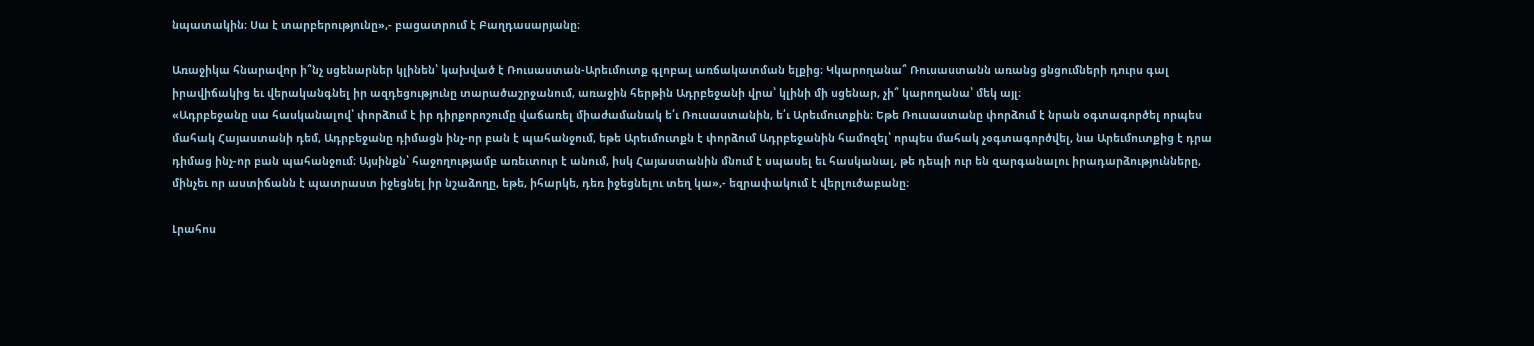նպատակին։ Սա է տարբերությունը»,- բացատրում է Բաղդասարյանը։

Առաջիկա հնարավոր ի՞նչ սցենարներ կլինեն՝ կախված է Ռուսաստան-Արեւմուտք գլոբալ առճակատման ելքից։ Կկարողանա՞ Ռուսաստանն առանց ցնցումների դուրս գալ իրավիճակից եւ վերականգնել իր ազդեցությունը տարածաշրջանում, առաջին հերթին Ադրբեջանի վրա՝ կլինի մի սցենար, չի՞ կարողանա՝ մեկ այլ։
«Ադրբեջանը սա հասկանալով՝ փորձում է իր դիրքորոշումը վաճառել միաժամանակ ե՛ւ Ռուսաստանին, ե՛ւ Արեւմուտքին։ Եթե Ռուսաստանը փորձում է նրան օգտագործել որպես մահակ Հայաստանի դեմ, Ադրբեջանը դիմացն ինչ-որ բան է պահանջում, եթե Արեւմուտքն է փորձում Ադրբեջանին համոզել՝ որպես մահակ չօգտագործվել, նա Արեւմուտքից է դրա դիմաց ինչ-որ բան պահանջում։ Այսինքն՝ հաջողությամբ առեւտուր է անում, իսկ Հայաստանին մնում է սպասել եւ հասկանալ, թե դեպի ուր են զարգանալու իրադարձությունները, մինչեւ որ աստիճանն է պատրաստ իջեցնել իր նշաձողը, եթե, իհարկե, դեռ իջեցնելու տեղ կա»,- եզրափակում է վերլուծաբանը։

Լրահոս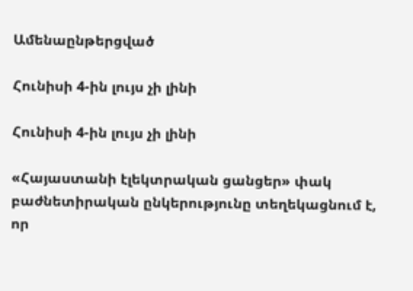Ամենաընթերցված

Հունիսի 4-ին լույս չի լինի

Հունիսի 4-ին լույս չի լինի

«Հայաստանի էլեկտրական ցանցեր» փակ բաժնետիրական ընկերությունը տեղեկացնում է, որ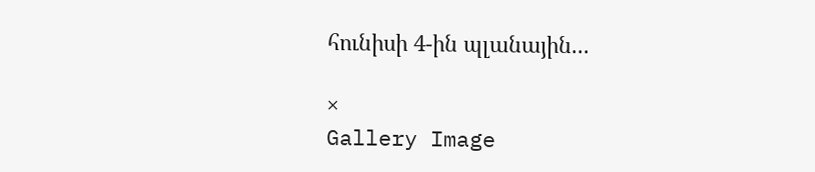հունիսի 4-ին պլանային...

×
Gallery Image